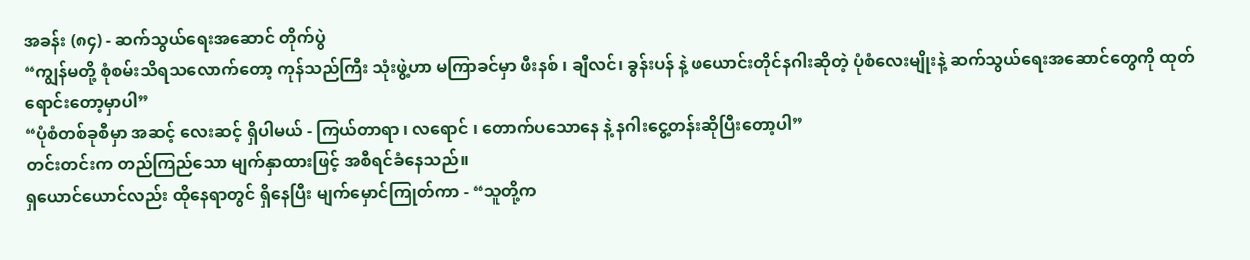အခန်း (၈၄) - ဆက်သွယ်ရေးအဆောင် တိုက်ပွဲ
“ကျွန်မတို့ စုံစမ်းသိရသလောက်တော့ ကုန်သည်ကြီး သုံးဖွဲ့ဟာ မကြာခင်မှာ ဖီးနစ် ၊ ချီလင်၊ ခွန်းပန် နဲ့ ဖယောင်းတိုင်နဂါးဆိုတဲ့ ပုံစံလေးမျိုးနဲ့ ဆက်သွယ်ရေးအဆောင်တွေကို ထုတ်ရောင်းတော့မှာပါ”
“ပုံစံတစ်ခုစီမှာ အဆင့် လေးဆင့် ရှိပါမယ် - ကြယ်တာရာ ၊ လရောင် ၊ တောက်ပသောနေ နဲ့ နဂါးငွေ့တန်းဆိုပြီးတော့ပါ”
တင်းတင်းက တည်ကြည်သော မျက်နှာထားဖြင့် အစီရင်ခံနေသည်။
ရှယောင်ယောင်လည်း ထိုနေရာတွင် ရှိနေပြီး မျက်မှောင်ကြုတ်ကာ - “သူတို့က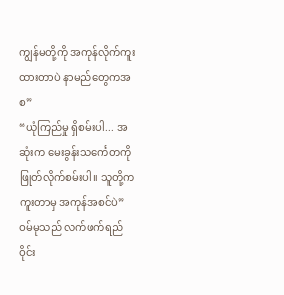ကျွန်မတို့ကို အကုန်လိုက်ကူးထားတာပဲ နာမည်တွေကအစ”
“ယုံကြည်မှု ရှိစမ်းပါ... အဆုံးက မေးခွန်းသင်္ကေတကို ဖြုတ်လိုက်စမ်းပါ။ သူတို့က ကူးတာမှ အကုန်အစင်ပဲ”
ဝမ်မုသည် လက်ဖက်ရည်ဝိုင်း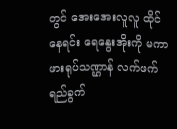တွင် အေးအေးလူလူ ထိုင်နေရင်း ရေနွေးအိုးကို မကာ ဖားရုပ်သဏ္ဌာန် လက်ဖက်ရည်ခွက်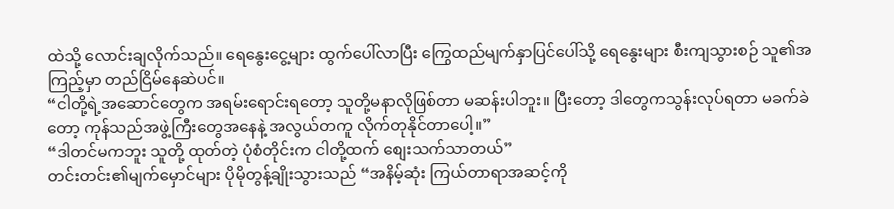ထဲသို့ လောင်းချလိုက်သည်။ ရေနွေးငွေ့များ ထွက်ပေါ်လာပြီး ကြွေထည်မျက်နှာပြင်ပေါ်သို့ ရေနွေးများ စီးကျသွားစဉ် သူ၏အကြည့်မှာ တည်ငြိမ်နေဆဲပင်။
“ငါတို့ရဲ့အဆောင်တွေက အရမ်းရောင်းရတော့ သူတို့မနာလိုဖြစ်တာ မဆန်းပါဘူး။ ပြီးတော့ ဒါတွေကသွန်းလုပ်ရတာ မခက်ခဲတော့ ကုန်သည်အဖွဲ့ကြီးတွေအနေနဲ့ အလွယ်တကူ လိုက်တုနိုင်တာပေါ့။”
“ဒါတင်မကဘူး သူတို့ ထုတ်တဲ့ ပုံစံတိုင်းက ငါတို့ထက် စျေးသက်သာတယ်”
တင်းတင်း၏မျက်မှောင်များ ပိုမိုတွန့်ချိုးသွားသည် “အနိမ့်ဆုံး ကြယ်တာရာအဆင့်ကို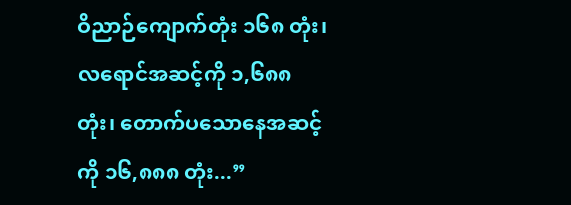ဝိညာဉ်ကျောက်တုံး ၁၆၈ တုံး၊ လရောင်အဆင့်ကို ၁,၆၈၈ တုံး၊ တောက်ပသောနေအဆင့်ကို ၁၆,၈၈၈ တုံး...”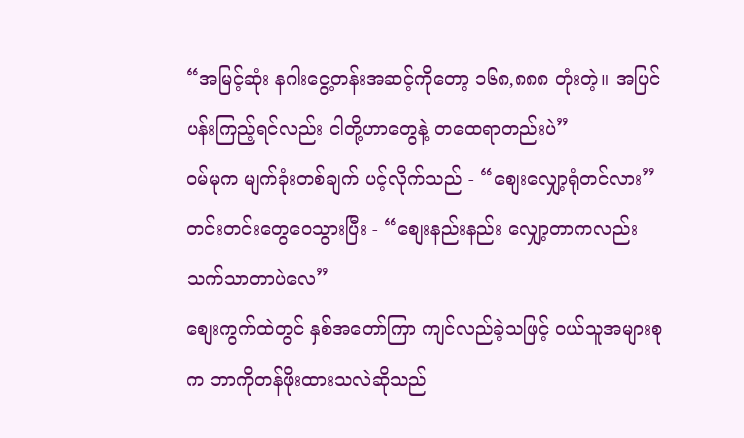“အမြင့်ဆုံး နဂါးငွေ့တန်းအဆင့်ကိုတော့ ၁၆၈,၈၈၈ တုံးတဲ့။ အပြင်ပန်းကြည့်ရင်လည်း ငါတို့ဟာတွေနဲ့ တထေရာတည်းပဲ”
ဝမ်မုက မျက်ခုံးတစ်ချက် ပင့်လိုက်သည် - “စျေးလျှော့ရုံတင်လား”
တင်းတင်းတွေဝေသွားပြီး - “စျေးနည်းနည်း လျှော့တာကလည်း သက်သာတာပဲလေ”
စျေးကွက်ထဲတွင် နှစ်အတော်ကြာ ကျင်လည်ခဲ့သဖြင့် ဝယ်သူအများစုက ဘာကိုတန်ဖိုးထားသလဲဆိုသည်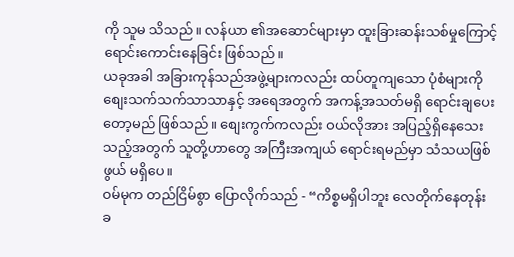ကို သူမ သိသည်။ လန်ယာ ၏အဆောင်များမှာ ထူးခြားဆန်းသစ်မှုကြောင့် ရောင်းကောင်းနေခြင်း ဖြစ်သည်။
ယခုအခါ အခြားကုန်သည်အဖွဲ့များကလည်း ထပ်တူကျသော ပုံစံများကို စျေးသက်သက်သာသာနှင့် အရေအတွက် အကန့်အသတ်မရှိ ရောင်းချပေးတော့မည် ဖြစ်သည်။ စျေးကွက်ကလည်း ဝယ်လိုအား အပြည့်ရှိနေသေးသည့်အတွက် သူတို့ဟာတွေ အကြီးအကျယ် ရောင်းရမည်မှာ သံသယဖြစ်ဖွယ် မရှိပေ။
ဝမ်မုက တည်ငြိမ်စွာ ပြောလိုက်သည် - “ကိစ္စမရှိပါဘူး လေတိုက်နေတုန်း ခ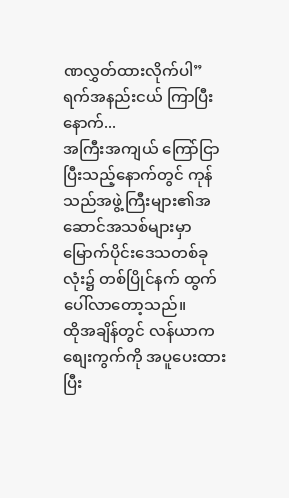ဏလွှတ်ထားလိုက်ပါ”
ရက်အနည်းငယ် ကြာပြီးနောက်...
အကြီးအကျယ် ကြော်ငြာပြီးသည့်နောက်တွင် ကုန်သည်အဖွဲ့ကြီးများ၏အဆောင်အသစ်များမှာ မြောက်ပိုင်းဒေသတစ်ခုလုံး၌ တစ်ပြိုင်နက် ထွက်ပေါ်လာတော့သည်။
ထိုအချိန်တွင် လန်ယာက စျေးကွက်ကို အပူပေးထားပြီး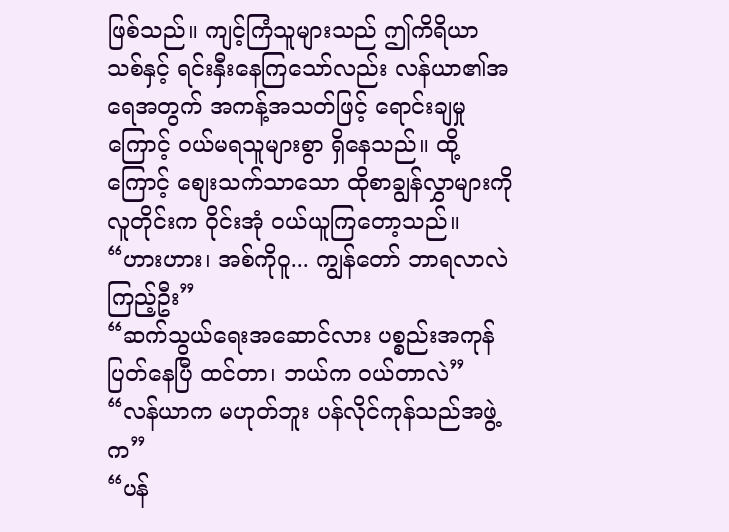ဖြစ်သည်။ ကျင့်ကြံသူများသည် ဤကိရိယာသစ်နှင့် ရင်းနှီးနေကြသော်လည်း လန်ယာ၏အရေအတွက် အကန့်အသတ်ဖြင့် ရောင်းချမှုကြောင့် ဝယ်မရသူများစွာ ရှိနေသည်။ ထို့ကြောင့် စျေးသက်သာသော ထိုစာချွန်လွှာများကို လူတိုင်းက ဝိုင်းအုံ ဝယ်ယူကြတော့သည်။
“ဟားဟား၊ အစ်ကိုဝူ... ကျွန်တော် ဘာရလာလဲ ကြည့်ဦး”
“ဆက်သွယ်ရေးအဆောင်လား ပစ္စည်းအကုန်ပြတ်နေပြီ ထင်တာ၊ ဘယ်က ဝယ်တာလဲ”
“လန်ယာက မဟုတ်ဘူး ပန်လိုင်ကုန်သည်အဖွဲ့က”
“ပန်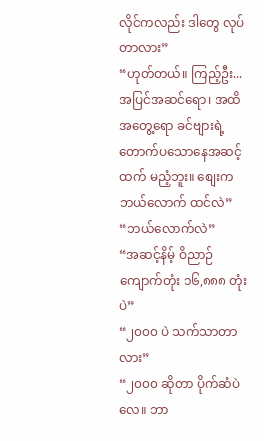လိုင်ကလည်း ဒါတွေ လုပ်တာလား”
“ဟုတ်တယ်။ ကြည့်ဦး... အပြင်အဆင်ရော၊ အထိအတွေ့ရော ခင်ဗျားရဲ့တောက်ပသောနေအဆင့်ထက် မညံ့ဘူး။ စျေးက ဘယ်လောက် ထင်လဲ”
“ဘယ်လောက်လဲ”
“အဆင့်နိမ့် ဝိညာဉ်ကျောက်တုံး ၁၆,၈၈၈ တုံးပဲ”
“၂၀၀၀ ပဲ သက်သာတာလား”
“၂၀၀၀ ဆိုတာ ပိုက်ဆံပဲလေ။ ဘာ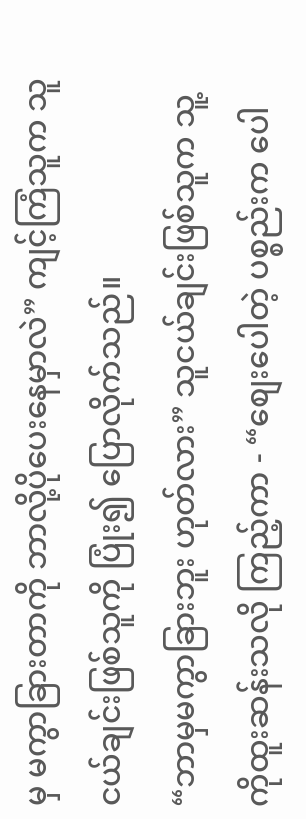မှ မကွာခြားတာကို ဘာလို့ပိုပေးနေမှာလဲ” ကျင့်ကြံသူက သူငယ်ချင်းဖြစ်သူကို ပြုံး၍ ပြောလိုက်သည်။
“ဘာမှမကွာခြားဘူး ဟုတ်လား” သူငယ်ချင်းဖြစ်သူက သူ့ကိုထူးဆန်းသလို ကြည့်ကာ - “စျေးပေါတဲ့ ပစ္စည်းက ပေါ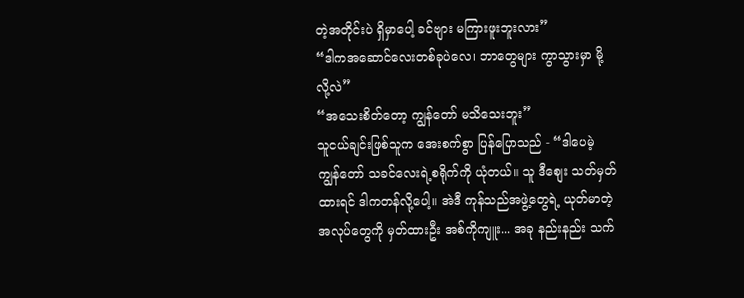တဲ့အတိုင်းပဲ ရှိမှာပေါ့ ခင်ဗျား မကြားဖူးဘူးလား”
“ဒါကအဆောင်လေးတစ်ခုပဲလေ၊ ဘာတွေများ ကွာသွားမှာ မို့လို့လဲ”
“အသေးစိတ်တော့ ကျွန်တော် မသိသေးဘူး”
သူငယ်ချင်းဖြစ်သူက အေးစက်စွာ ပြန်ပြောသည် - “ဒါပေမဲ့ ကျွန်တော် သခင်လေးရဲ့စရိုက်ကို ယုံတယ်။ သူ ဒီစျေး သတ်မှတ်ထားရင် ဒါကတန်လို့ပေါ့။ အဲဒီ ကုန်သည်အဖွဲ့တွေရဲ့ ယုတ်မာတဲ့ အလုပ်တွေကို မှတ်ထားဦး အစ်ကိုကျူး... အခု နည်းနည်း သက်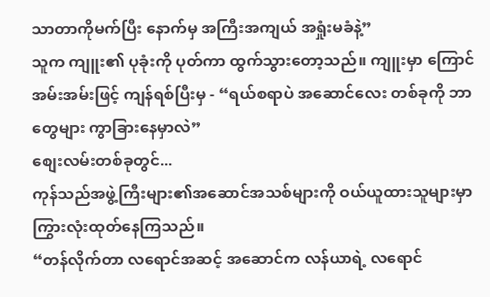သာတာကိုမက်ပြီး နောက်မှ အကြီးအကျယ် အရှုံးမခံနဲ့”
သူက ကျူး၏ ပုခုံးကို ပုတ်ကာ ထွက်သွားတော့သည်။ ကျူးမှာ ကြောင်အမ်းအမ်းဖြင့် ကျန်ရစ်ပြီးမှ - “ရယ်စရာပဲ အဆောင်လေး တစ်ခုကို ဘာတွေများ ကွာခြားနေမှာလဲ”
စျေးလမ်းတစ်ခုတွင်...
ကုန်သည်အဖွဲ့ကြီးများ၏အဆောင်အသစ်များကို ဝယ်ယူထားသူများမှာ ကြွားလုံးထုတ်နေကြသည်။
“တန်လိုက်တာ လရောင်အဆင့် အဆောင်က လန်ယာရဲ့ လရောင်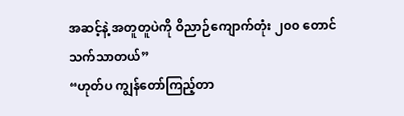အဆင့်နဲ့ အတူတူပဲကို ဝိညာဉ်ကျောက်တုံး ၂၀၀ တောင် သက်သာတယ်”
“ဟုတ်ပ ကျွန်တော်ကြည့်တာ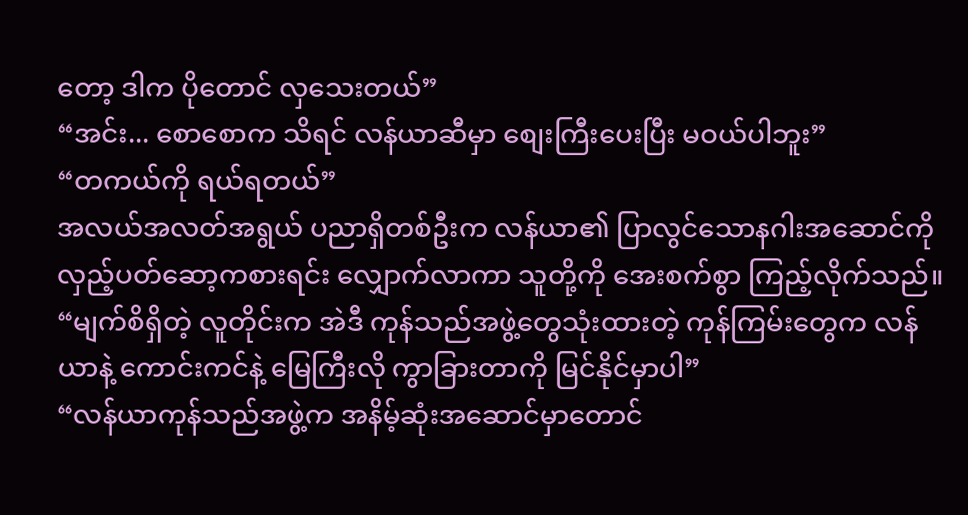တော့ ဒါက ပိုတောင် လှသေးတယ်”
“အင်း... စောစောက သိရင် လန်ယာဆီမှာ စျေးကြီးပေးပြီး မဝယ်ပါဘူး”
“တကယ်ကို ရယ်ရတယ်”
အလယ်အလတ်အရွယ် ပညာရှိတစ်ဦးက လန်ယာ၏ ပြာလွင်သောနဂါးအဆောင်ကို လှည့်ပတ်ဆော့ကစားရင်း လျှောက်လာကာ သူတို့ကို အေးစက်စွာ ကြည့်လိုက်သည်။
“မျက်စိရှိတဲ့ လူတိုင်းက အဲဒီ ကုန်သည်အဖွဲ့တွေသုံးထားတဲ့ ကုန်ကြမ်းတွေက လန်ယာနဲ့ ကောင်းကင်နဲ့ မြေကြီးလို ကွာခြားတာကို မြင်နိုင်မှာပါ”
“လန်ယာကုန်သည်အဖွဲ့က အနိမ့်ဆုံးအဆောင်မှာတောင်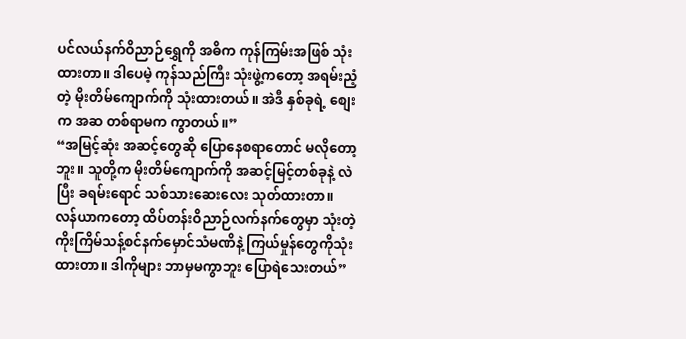ပင်လယ်နက်ဝိညာဉ်ရွှေကို အဓိက ကုန်ကြမ်းအဖြစ် သုံးထားတာ။ ဒါပေမဲ့ ကုန်သည်ကြီး သုံးဖွဲ့ကတော့ အရမ်းညံ့တဲ့ မိုးတိမ်ကျောက်ကို သုံးထားတယ်။ အဲဒီ နှစ်ခုရဲ့ စျေးက အဆ တစ်ရာမက ကွာတယ်။”
“အမြင့်ဆုံး အဆင့်တွေဆို ပြောနေစရာတောင် မလိုတော့ဘူး။ သူတို့က မိုးတိမ်ကျောက်ကို အဆင့်မြင့်တစ်ခုနဲ့ လဲပြီး ခရမ်းရောင် သစ်သားဆေးလေး သုတ်ထားတာ။
လန်ယာကတော့ ထိပ်တန်းဝိညာဉ်လက်နက်တွေမှာ သုံးတဲ့ ကိုးကြိမ်သန့်စင်နက်မှောင်သံမဏိနဲ့ ကြယ်မှုန်တွေကိုသုံးထားတာ။ ဒါကိုများ ဘာမှမကွာဘူး ပြောရဲသေးတယ်”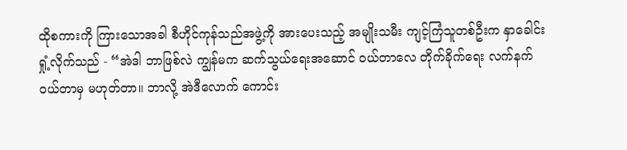ထိုစကားကို ကြားသောအခါ စီဟိုင်ကုန်သည်အဖွဲ့ကို အားပေးသည့် အမျိုးသမီး ကျင့်ကြံသူတစ်ဦးက နှာခေါင်းရှုံ့လိုက်သည် - “အဲဒါ ဘာဖြစ်လဲ ကျွန်မက ဆက်သွယ်ရေးအဆောင် ဝယ်တာလေ တိုက်ခိုက်ရေး လက်နက် ဝယ်တာမှ မဟုတ်တာ။ ဘာလို့ အဲဒီလောက် ကောင်း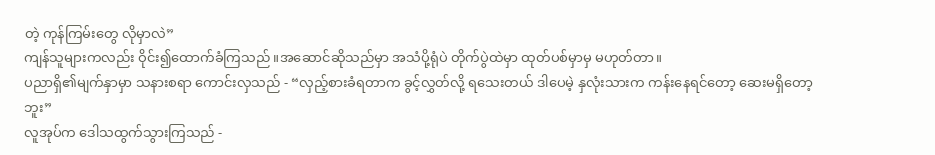တဲ့ ကုန်ကြမ်းတွေ လိုမှာလဲ”
ကျန်သူများကလည်း ဝိုင်း၍ထောက်ခံကြသည်။အဆောင်ဆိုသည်မှာ အသံပို့ရုံပဲ တိုက်ပွဲထဲမှာ ထုတ်ပစ်မှာမှ မဟုတ်တာ။
ပညာရှိ၏မျက်နှာမှာ သနားစရာ ကောင်းလှသည် - “လှည့်စားခံရတာက ခွင့်လွှတ်လို့ ရသေးတယ် ဒါပေမဲ့ နှလုံးသားက ကန်းနေရင်တော့ ဆေးမရှိတော့ဘူး”
လူအုပ်က ဒေါသထွက်သွားကြသည် -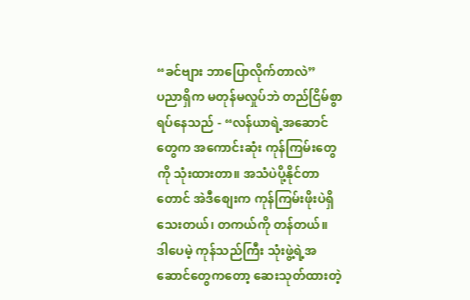“ခင်ဗျား ဘာပြောလိုက်တာလဲ”
ပညာရှိက မတုန်မလှုပ်ဘဲ တည်ငြိမ်စွာ ရပ်နေသည် - “လန်ယာရဲ့အဆောင်တွေက အကောင်းဆုံး ကုန်ကြမ်းတွေကို သုံးထားတာ။ အသံပဲပို့နိုင်တာတောင် အဲဒီစျေးက ကုန်ကြမ်းဖိုးပဲရှိသေးတယ်၊ တကယ်ကို တန်တယ်။
ဒါပေမဲ့ ကုန်သည်ကြီး သုံးဖွဲ့ရဲ့အဆောင်တွေကတော့ ဆေးသုတ်ထားတဲ့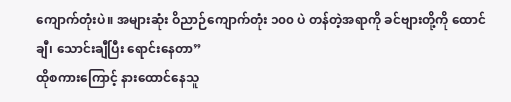ကျောက်တုံးပဲ။ အများဆုံး ဝိညာဉ်ကျောက်တုံး ၁၀၀ ပဲ တန်တဲ့အရာကို ခင်ဗျားတို့ကို ထောင်ချီ၊ သောင်းချီပြီး ရောင်းနေတာ”
ထိုစကားကြောင့် နားထောင်နေသူ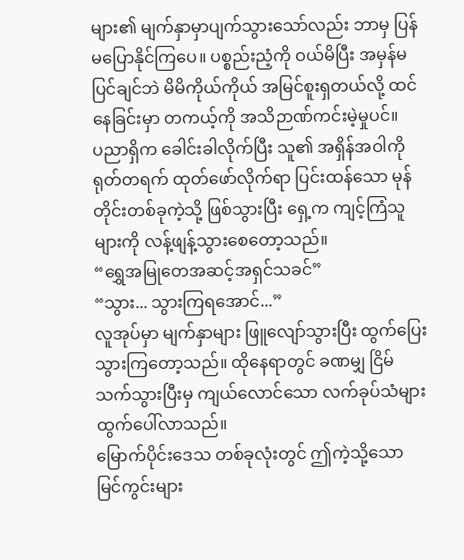များ၏ မျက်နှာမှာပျက်သွားသော်လည်း ဘာမှ ပြန်မပြောနိုင်ကြပေ။ ပစ္စည်းညံ့ကို ဝယ်မိပြီး အမှန်မပြင်ချင်ဘဲ မိမိကိုယ်ကိုယ် အမြင်စူးရှတယ်လို့ ထင်နေခြင်းမှာ တကယ့်ကို အသိဉာဏ်ကင်းမဲ့မှုပင်။
ပညာရှိက ခေါင်းခါလိုက်ပြီး သူ၏ အရှိန်အဝါကို ရုတ်တရက် ထုတ်ဖော်လိုက်ရာ ပြင်းထန်သော မုန်တိုင်းတစ်ခုကဲ့သို့ ဖြစ်သွားပြီး ရှေ့က ကျင့်ကြံသူများကို လန့်ဖျန့်သွားစေတော့သည်။
“ရွှေအမြုတေအဆင့်အရှင်သခင်”
“သွား... သွားကြရအောင်...”
လူအုပ်မှာ မျက်နှာများ ဖြူလျော်သွားပြီး ထွက်ပြေးသွားကြတော့သည်။ ထိုနေရာတွင် ခဏမျှ ငြိမ်သက်သွားပြီးမှ ကျယ်လောင်သော လက်ခုပ်သံများ ထွက်ပေါ်လာသည်။
မြောက်ပိုင်းဒေသ တစ်ခုလုံးတွင် ဤကဲ့သို့သော မြင်ကွင်းများ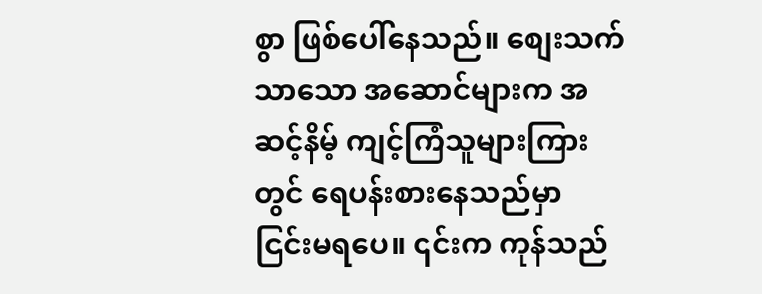စွာ ဖြစ်ပေါ်နေသည်။ စျေးသက်သာသော အဆောင်များက အဆင့်နိမ့် ကျင့်ကြံသူများကြားတွင် ရေပန်းစားနေသည်မှာ ငြင်းမရပေ။ ၎င်းက ကုန်သည်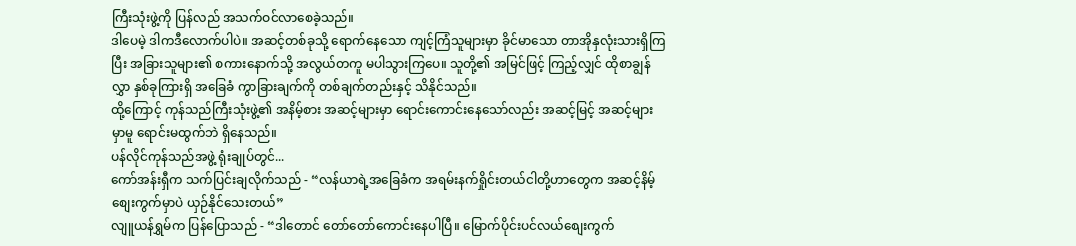ကြီးသုံးဖွဲ့ကို ပြန်လည် အသက်ဝင်လာစေခဲ့သည်။
ဒါပေမဲ့ ဒါကဒီလောက်ပါပဲ။ အဆင့်တစ်ခုသို့ ရောက်နေသော ကျင့်ကြံသူများမှာ ခိုင်မာသော တာအိုနှလုံးသားရှိကြပြီး အခြားသူများ၏ စကားနောက်သို့ အလွယ်တကူ မပါသွားကြပေ။ သူတို့၏ အမြင်ဖြင့် ကြည့်လျှင် ထိုစာချွန်လွှာ နှစ်ခုကြားရှိ အခြေခံ ကွာခြားချက်ကို တစ်ချက်တည်းနှင့် သိနိုင်သည်။
ထို့ကြောင့် ကုန်သည်ကြီးသုံးဖွဲ့၏ အနိမ့်စား အဆင့်များမှာ ရောင်းကောင်းနေသော်လည်း အဆင့်မြင့် အဆင့်များမှာမူ ရောင်းမထွက်ဘဲ ရှိနေသည်။
ပန်လိုင်ကုန်သည်အဖွဲ့ ရုံးချုပ်တွင်...
ကော်အန်းရှီက သက်ပြင်းချလိုက်သည် - “လန်ယာရဲ့အခြေခံက အရမ်းနက်ရှိုင်းတယ်ငါတို့ဟာတွေက အဆင့်နိမ့်စျေးကွက်မှာပဲ ယှဉ်နိုင်သေးတယ်”
လျူယန်ရွှမ်က ပြန်ပြောသည် - “ဒါတောင် တော်တော်ကောင်းနေပါပြီ။ မြောက်ပိုင်းပင်လယ်စျေးကွက်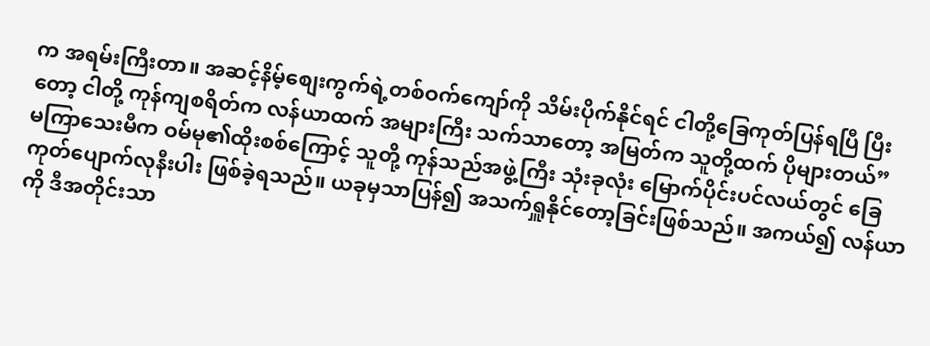က အရမ်းကြီးတာ။ အဆင့်နိမ့်စျေးကွက်ရဲ့တစ်ဝက်ကျော်ကို သိမ်းပိုက်နိုင်ရင် ငါတို့ခြေကုတ်ပြန်ရပြီ ပြီးတော့ ငါတို့ ကုန်ကျစရိတ်က လန်ယာထက် အများကြီး သက်သာတော့ အမြတ်က သူတို့ထက် ပိုများတယ်”
မကြာသေးမီက ဝမ်မု၏ထိုးစစ်ကြောင့် သူတို့ ကုန်သည်အဖွဲ့ကြီး သုံးခုလုံး မြောက်ပိုင်းပင်လယ်တွင် ခြေကုတ်ပျောက်လုနီးပါး ဖြစ်ခဲ့ရသည်။ ယခုမှသာပြန်၍ အသက်ရှူနိုင်တော့ခြင်းဖြစ်သည်။ အကယ်၍ လန်ယာကို ဒီအတိုင်းသာ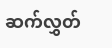ဆက်လွှတ်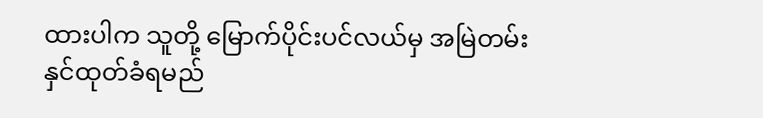ထားပါက သူတို့ မြောက်ပိုင်းပင်လယ်မှ အမြဲတမ်းနှင်ထုတ်ခံရမည်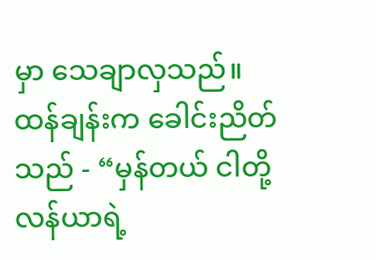မှာ သေချာလှသည်။
ထန်ချန်းက ခေါင်းညိတ်သည် - “မှန်တယ် ငါတို့ လန်ယာရဲ့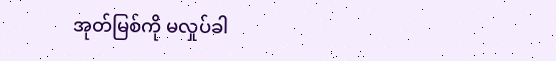အုတ်မြစ်ကို မလှုပ်ခါ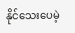နိုင်သေးပေမဲ့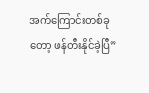အက်ကြောင်းတစ်ခုတော့ ဖန်တီးနိုင်ခဲ့ပြီ”